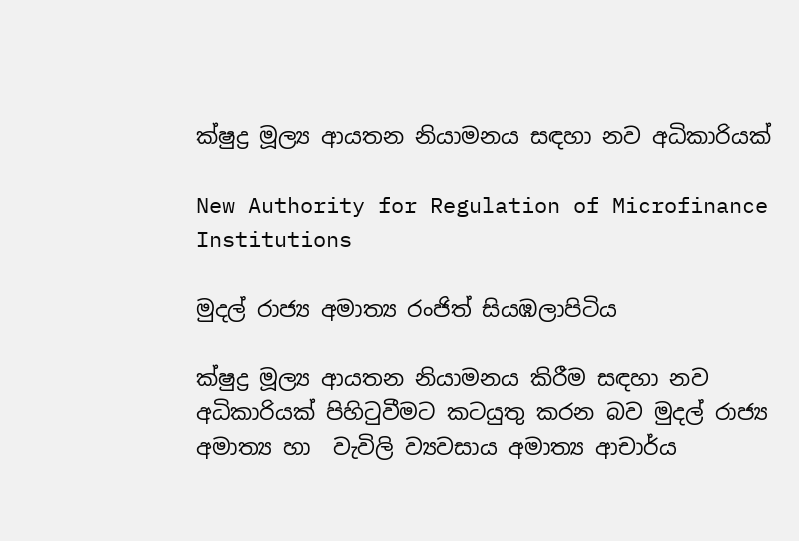ක්ෂුද්‍ර මූල්‍ය ආයතන නියාමනය සඳහා නව අධිකාරියක්

New Authority for Regulation of Microfinance Institutions

මුදල් රාජ්‍ය අමාත්‍ය රංජිත් සියඹලාපිටිය

ක්ෂුද්‍ර මූල්‍ය ආයතන නියාමනය කිරීම සඳහා නව අධිකාරියක් පිහිටුවීමට කටයුතු කරන බව මුදල් රාජ්‍ය අමාත්‍ය හා  වැවිලි ව්‍යවසාය අමාත්‍ය ආචාර්ය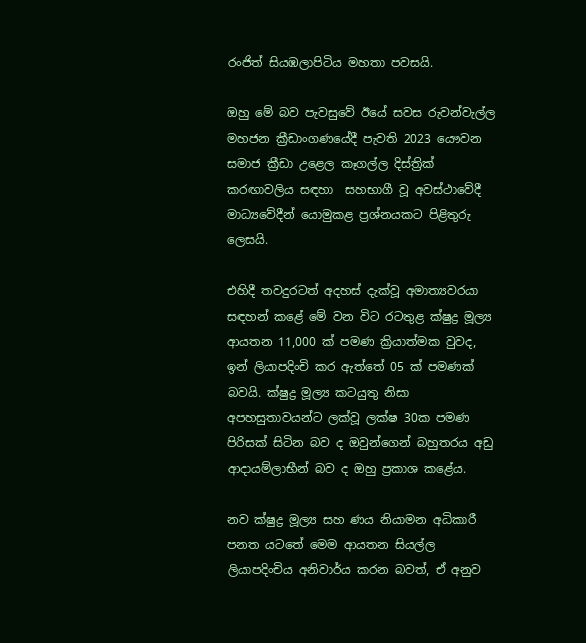රංජිත් සියඹලාපිටිය මහතා පවසයි.

ඔහු මේ බව පැවසුවේ ඊයේ සවස රුවන්වැල්ල මහජන ක්‍රීඩාංගණයේදී පැවති 2023 යෞවන සමාජ ක්‍රීඩා උළෙල කෑගල්ල දිස්ත්‍රික් කරඟාවලිය සඳහා  සහභාගී වූ අවස්ථාවේදී මාධ්‍යවේදීන් යොමුකළ ප්‍රශ්නයකට පිළිතුරු ලෙසයි.

එහිදී තවදුරටත් අදහස් දැක්වූ අමාත්‍යවරයා සඳහන් කළේ මේ වන විට රටතුළ ක්ෂුද්‍ර මූල්‍ය ආයතන 11,000 ක් පමණ ක්‍රියාත්මක වුවද, ඉන් ලියාපදිංචි කර ඇත්තේ 05 ක් පමණක් බවයි. ක්ෂුද්‍ර මූල්‍ය කටයුතු නිසා අපහසුතාවයන්ට ලක්වූ ලක්ෂ 30ක පමණ පිරිසක් සිටින බව ද ඔවුන්ගෙන් බහුතරය අඩු ආදායම්ලාභීන් බව ද ඔහු ප්‍රකාශ කළේය.

නව ක්ෂුද්‍ර මූල්‍ය සහ ණය නියාමන අධිකාරී පනත යටතේ මෙම ආයතන සියල්ල ලියාපදිංචිය අනිවාර්ය කරන බවත්, ඒ අනුව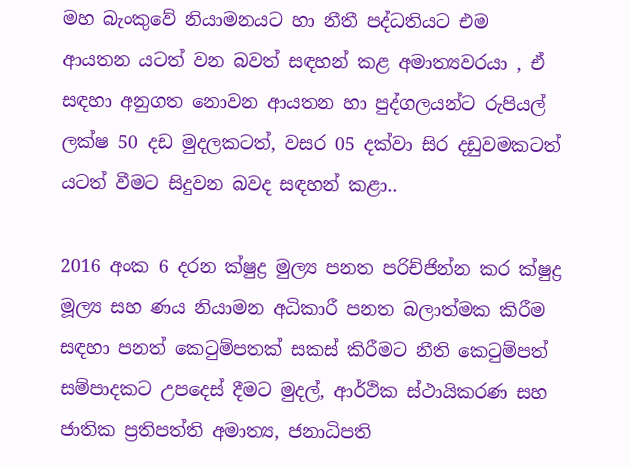මහ බැංකුවේ නියාමනයට හා නීතී පද්ධතියට එම ආයතන යටත් වන බවත් සඳහන් කළ අමාත්‍යවරයා , ඒ සඳහා අනුගත නොවන ආයතන හා පුද්ගලයන්ට රුපියල් ලක්ෂ 50 දඩ මුදලකටත්, වසර 05 දක්වා සිර දඩුවමකටත් යටත් වීමට සිදුවන බවද සඳහන් කළා..

2016 අංක 6 දරන ක්ෂුද්‍ර මුල්‍ය පනත පරිච්ජින්න කර ක්ෂුද්‍ර මූල්‍ය සහ ණය නියාමන අධිකාරී පනත බලාත්මක කිරීම සඳහා පනත් කෙටුම්පතක් සකස් කිරීමට නීති කෙටුම්පත් සම්පාදකට උපදෙස් දීමට මුදල්, ආර්ථික ස්ථායිකරණ සහ ජාතික ප්‍රතිපත්ති අමාත්‍ය, ජනාධිපති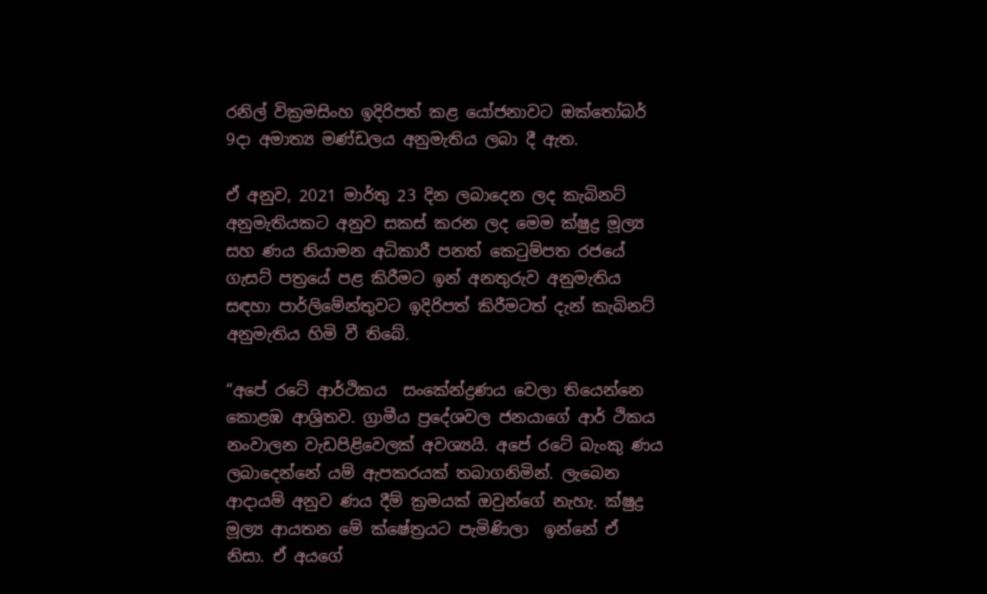රනිල් වික්‍රමසිංහ ඉදිරිපත් කළ යෝජනාවට ඔක්තෝබර් 9දා අමාත්‍ය මණ්ඩලය අනුමැතිය ලබා දී ඇත.

ඒ අනුව, 2021 මාර්තු 23 දින ලබාදෙන ලද කැබිනට් අනුමැතියකට අනුව සකස් කරන ලද මෙම ක්ෂුද්‍ර මූල්‍ය සහ ණය නියාමන අධිකාරී පනත් කෙටුම්පත රජයේ ගැසට් පත්‍රයේ පළ කිරීමට ඉන් අනතුරුව අනුමැතිය සඳහා පාර්ලිමේන්තුවට ඉදිරිපත් කිරීමටත් දැන් කැබිනට් අනුමැතිය හිමි වී තිබේ.

“අපේ රටේ ආර්ථිකය  සංකේන්ද්‍රණය වෙලා තියෙන්නෙ කොළඹ ආශ්‍රිතව. ග්‍රාමීය ප්‍රදේශවල ජනයාගේ ආර් ථිකය නංවාලන වැඩපිළිවෙලක් අවශ්‍යයි. අපේ රටේ බැංකු ණය ලබාදෙන්නේ යම් ඇපකරයක් තබාගනිමින්. ලැබෙන ආදායම් අනුව ණය දීම් ක්‍රමයක් ඔවුන්ගේ නැහැ. ක්ෂුද්‍ර මූල්‍ය ආයතන මේ ක්ෂේත්‍රයට පැමිණිලා  ඉන්නේ ඒ නිසා. ඒ අයගේ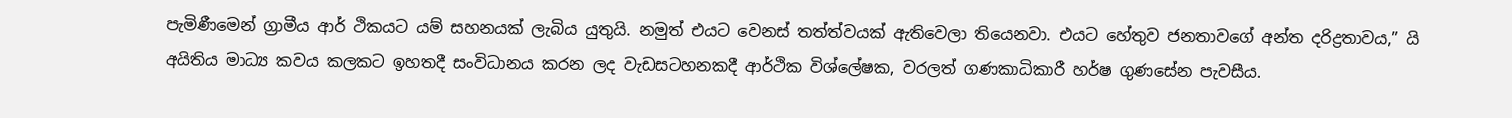පැමිණීමෙන් ග්‍රාමීය ආර් ථිකයට යම් සහනයක් ලැබිය යුතුයි. නමුත් එයට වෙනස් තත්ත්වයක් ඇතිවෙලා තියෙනවා. එයට හේතුව ජනතාවගේ අන්ත දරිද්‍රතාවය,” යි අයිතිය මාධ්‍ය කවය කලකට ඉහතදී සංවිධානය කරන ලද වැඩසටහනකදී ආර්ථික විශ්ලේෂක, වරලත් ගණකාධිකාරී හර්ෂ ගුණසේන පැවසීය.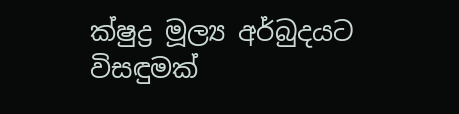ක්ෂුද්‍ර මූල්‍ය අර්බුදයට  විසඳුමක්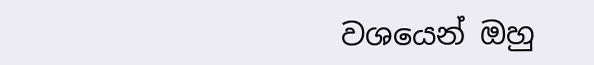වශයෙන් ඔහු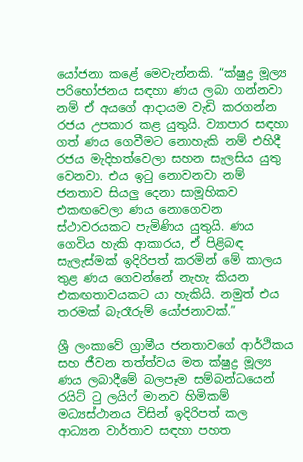යෝජනා කළේ මෙවැන්නකි. “ක්ෂුද්‍ර මූල්‍ය පරිභෝජනය සඳහා ණය ලබා ගන්නවා නම් ඒ අයගේ ආදායම වැඩි කරගන්න රජය උපකාර කළ යුතුයි. ව්‍යාපාර සඳහා ගත් ණය ගෙවීමට නොහැකි නම් එහිදී රජය මැදිහත්වෙලා සහන සැලසිය යුතු වෙනවා. එය ඉටු නොවනවා නම් ජනතාව සියලු දෙනා සාමූහිකව එකඟවෙලා ණය නොගෙවන ස්ථාවරයකට පැමිණිය යුතුයි. ණය ගෙවිය හැකි ආකාරය, ඒ පිළිබඳ සැලැස්මක් ඉදිරිපත් කරමින් මේ කාලය තුළ ණය ගෙවන්නේ නැහැ කියන එකඟතාවයකට යා හැකියි. නමුත් එය තරමක් බැරෑරුම් යෝජනාවක්.”

ශ්‍රී ලංකාවේ ග්‍රාමීය ජනතාවගේ ආර්ථිකය සහ ජීවන තත්ත්වය මත ක්ෂුද්‍ර මූල්‍ය ණය ලබාදීමේ බලපෑම සම්බන්ධයෙන් රයිට් ටු ලයිෆ් මානව හිමිකම් මධ්‍යස්ථානය විසින් ඉදිරිපත් කල ආධ්‍යන වාර්තාව සඳහා පහත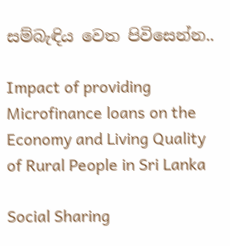සම්බැඳිය වෙත පිවිසෙන්න..

Impact of providing Microfinance loans on the Economy and Living Quality of Rural People in Sri Lanka

Social Sharing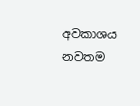අවකාශය නවතම